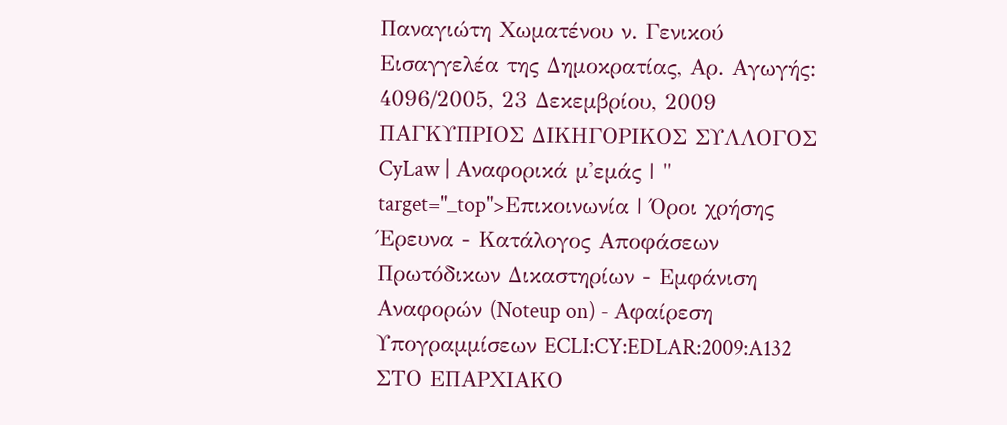Παναγιώτη Χωματένου ν. Γενικού Εισαγγελέα της Δημοκρατίας, Αρ. Αγωγής: 4096/2005, 23 Δεκεμβρίου, 2009 ΠΑΓΚΥΠΡΙΟΣ ΔΙΚΗΓΟΡΙΚΟΣ ΣΥΛΛΟΓΟΣ CyLaw | Αναφορικά μ'εμάς | " target="_top">Επικοινωνία | Όροι χρήσης Έρευνα - Κατάλογος Αποφάσεων Πρωτόδικων Δικαστηρίων - Εμφάνιση Αναφορών (Noteup on) - Αφαίρεση Υπογραμμίσεων ECLI:CY:EDLAR:2009:A132 ΣΤΟ ΕΠΑΡΧΙΑΚΟ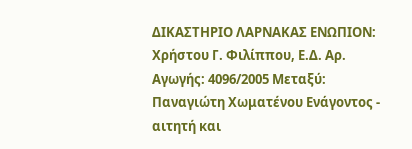ΔΙΚΑΣΤΗΡΙΟ ΛΑΡΝΑΚΑΣ ΕΝΩΠΙΟΝ: Χρήστου Γ. Φιλίππου, Ε.Δ. Αρ. Αγωγής: 4096/2005 Μεταξύ: Παναγιώτη Χωματένου Ενάγοντος - αιτητή και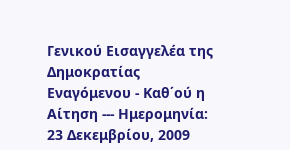Γενικού Εισαγγελέα της Δημοκρατίας Εναγόμενου - Καθ΄ού η Αίτηση --- Ημερομηνία: 23 Δεκεμβρίου, 2009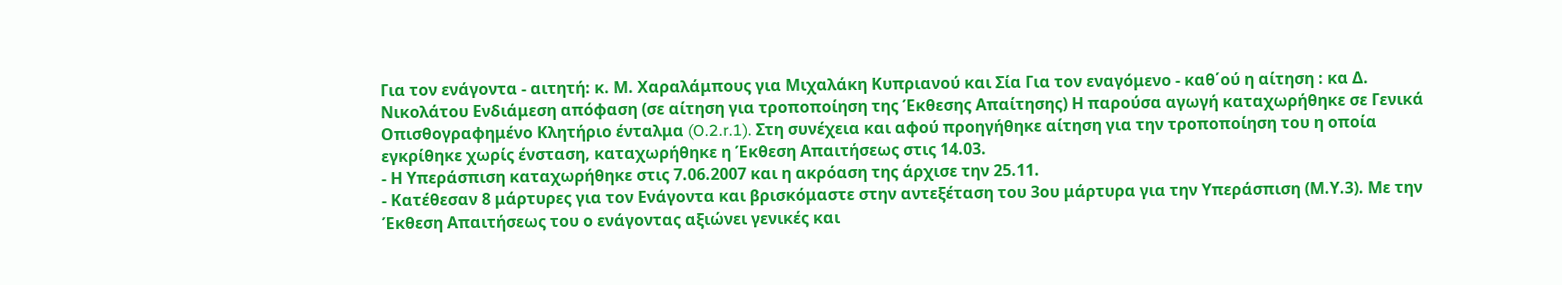Για τον ενάγοντα - αιτητή: κ. Μ. Χαραλάμπους για Μιχαλάκη Κυπριανού και Σία Για τον εναγόμενο - καθ΄ού η αίτηση : κα Δ. Νικολάτου Ενδιάμεση απόφαση (σε αίτηση για τροποποίηση της Έκθεσης Απαίτησης) Η παρούσα αγωγή καταχωρήθηκε σε Γενικά Οπισθογραφημένο Κλητήριο ένταλμα (O.2.r.1). Στη συνέχεια και αφού προηγήθηκε αίτηση για την τροποποίηση του η οποία εγκρίθηκε χωρίς ένσταση, καταχωρήθηκε η Έκθεση Απαιτήσεως στις 14.03.
- Η Υπεράσπιση καταχωρήθηκε στις 7.06.2007 και η ακρόαση της άρχισε την 25.11.
- Κατέθεσαν 8 μάρτυρες για τον Ενάγοντα και βρισκόμαστε στην αντεξέταση του 3ου μάρτυρα για την Υπεράσπιση (Μ.Υ.3). Με την Έκθεση Απαιτήσεως του ο ενάγοντας αξιώνει γενικές και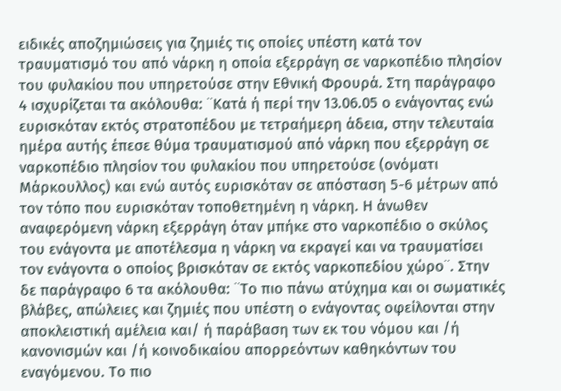ειδικές αποζημιώσεις για ζημιές τις οποίες υπέστη κατά τον τραυματισμό του από νάρκη η οποία εξερράγη σε ναρκοπέδιο πλησίον του φυλακίου που υπηρετούσε στην Εθνική Φρουρά. Στη παράγραφο 4 ισχυρίζεται τα ακόλουθα: ¨Κατά ή περί την 13.06.05 ο ενάγοντας ενώ ευρισκόταν εκτός στρατοπέδου με τετραήμερη άδεια, στην τελευταία ημέρα αυτής έπεσε θύμα τραυματισμού από νάρκη που εξερράγη σε ναρκοπέδιο πλησίον του φυλακίου που υπηρετούσε (ονόματι Μάρκουλλος) και ενώ αυτός ευρισκόταν σε απόσταση 5-6 μέτρων από τον τόπο που ευρισκόταν τοποθετημένη η νάρκη. Η άνωθεν αναφερόμενη νάρκη εξερράγη όταν μπήκε στο ναρκοπέδιο ο σκύλος του ενάγοντα με αποτέλεσμα η νάρκη να εκραγεί και να τραυματίσει τον ενάγοντα ο οποίος βρισκόταν σε εκτός ναρκοπεδίου χώρο¨. Στην δε παράγραφο 6 τα ακόλουθα: ¨Το πιο πάνω ατύχημα και οι σωματικές βλάβες, απώλειες και ζημιές που υπέστη ο ενάγοντας οφείλονται στην αποκλειστική αμέλεια και/ ή παράβαση των εκ του νόμου και /ή κανονισμών και /ή κοινοδικαίου απορρεόντων καθηκόντων του εναγόμενου. Το πιο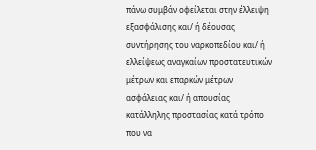πάνω συμβάν οφείλεται στην έλλειψη εξασφάλισης και/ ή δέουσας συντήρησης του ναρκοπεδίου και/ ή ελλείψεως αναγκαίων προστατευτικών μέτρων και επαρκών μέτρων ασφάλειας και/ ή απουσίας κατάλληλης προστασίας κατά τρόπο που να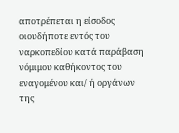αποτρέπεται η είσοδος οιουδήποτε εντός του ναρκοπεδίου κατά παράβαση νόμιμου καθήκοντος του εναγομένου και/ ή οργάνων της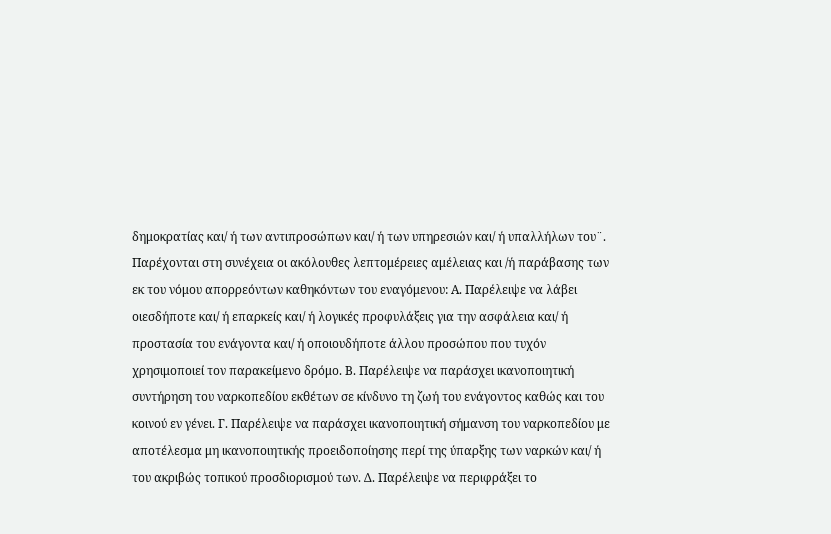δημοκρατίας και/ ή των αντιπροσώπων και/ ή των υπηρεσιών και/ ή υπαλλήλων του¨. Παρέχονται στη συνέχεια οι ακόλουθες λεπτομέρειες αμέλειας και /ή παράβασης των εκ του νόμου απορρεόντων καθηκόντων του εναγόμενου: Α. Παρέλειψε να λάβει οιεσδήποτε και/ ή επαρκείς και/ ή λογικές προφυλάξεις για την ασφάλεια και/ ή προστασία του ενάγοντα και/ ή οποιουδήποτε άλλου προσώπου που τυχόν χρησιμοποιεί τον παρακείμενο δρόμο. Β. Παρέλειψε να παράσχει ικανοποιητική συντήρηση του ναρκοπεδίου εκθέτων σε κίνδυνο τη ζωή του ενάγοντος καθώς και του κοινού εν γένει. Γ. Παρέλειψε να παράσχει ικανοποιητική σήμανση του ναρκοπεδίου με αποτέλεσμα μη ικανοποιητικής προειδοποίησης περί της ύπαρξης των ναρκών και/ ή του ακριβώς τοπικού προσδιορισμού των. Δ. Παρέλειψε να περιφράξει το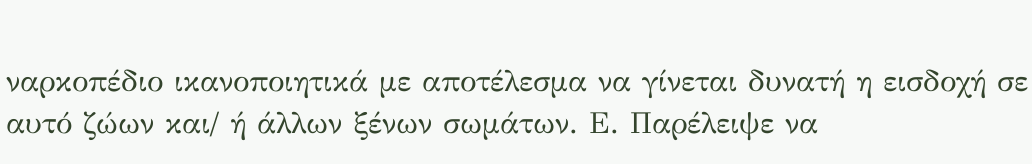ναρκοπέδιο ικανοποιητικά με αποτέλεσμα να γίνεται δυνατή η εισδοχή σε αυτό ζώων και/ ή άλλων ξένων σωμάτων. Ε. Παρέλειψε να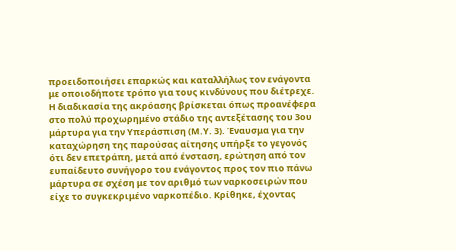προειδοποιήσει επαρκώς και καταλλήλως τον ενάγοντα με οποιοδήποτε τρόπο για τους κινδύνους που διέτρεχε. Η διαδικασία της ακρόασης βρίσκεται όπως προανέφερα στο πολύ προχωρημένο στάδιο της αντεξέτασης του 3ου μάρτυρα για την Υπεράσπιση (Μ.Υ. 3). Έναυσμα για την καταχώρηση της παρούσας αίτησης υπήρξε το γεγονός ότι δεν επετράπη, μετά από ένσταση, ερώτηση από τον ευπαίδευτο συνήγορο του ενάγοντος προς τον πιο πάνω μάρτυρα σε σχέση με τον αριθμό των ναρκοσειρών που είχε το συγκεκριμένο ναρκοπέδιο. Κρίθηκε, έχοντας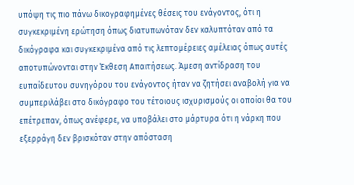υπόψη τις πιο πάνω δικογραφημένες θέσεις του ενάγοντος, ότι η συγκεκριμένη ερώτηση όπως διατυπωνόταν δεν καλυπτόταν από τα δικόγραφα και συγκεκριμένα από τις λεπτομέρειες αμέλειας όπως αυτές αποτυπώνονται στην Έκθεση Απαιτήσεως. Άμεση αντίδραση του ευπαίδευτου συνηγόρου του ενάγοντος ήταν να ζητήσει αναβολή για να συμπεριλάβει στο δικόγραφο του τέτοιους ισχυρισμούς οι οποίοι θα του επέτρεπαν, όπως ανέφερε, να υποβάλει στο μάρτυρα ότι η νάρκη που εξερράγη δεν βρισκόταν στην απόσταση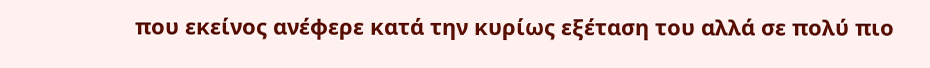που εκείνος ανέφερε κατά την κυρίως εξέταση του αλλά σε πολύ πιο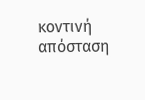κοντινή απόσταση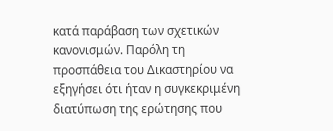κατά παράβαση των σχετικών κανονισμών. Παρόλη τη προσπάθεια του Δικαστηρίου να εξηγήσει ότι ήταν η συγκεκριμένη διατύπωση της ερώτησης που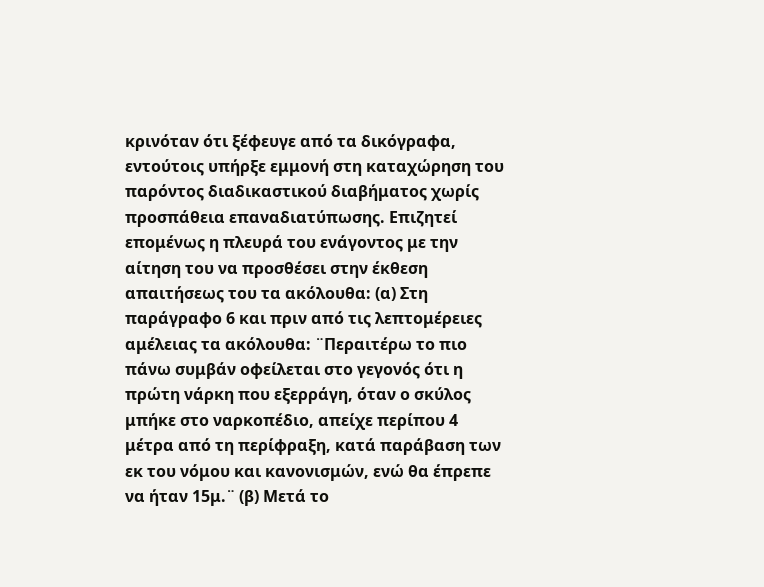κρινόταν ότι ξέφευγε από τα δικόγραφα, εντούτοις υπήρξε εμμονή στη καταχώρηση του παρόντος διαδικαστικού διαβήματος χωρίς προσπάθεια επαναδιατύπωσης. Επιζητεί επομένως η πλευρά του ενάγοντος με την αίτηση του να προσθέσει στην έκθεση απαιτήσεως του τα ακόλουθα: (α) Στη παράγραφο 6 και πριν από τις λεπτομέρειες αμέλειας τα ακόλουθα: ¨Περαιτέρω το πιο πάνω συμβάν οφείλεται στο γεγονός ότι η πρώτη νάρκη που εξερράγη, όταν ο σκύλος μπήκε στο ναρκοπέδιο, απείχε περίπου 4 μέτρα από τη περίφραξη, κατά παράβαση των εκ του νόμου και κανονισμών, ενώ θα έπρεπε να ήταν 15μ.¨ (β) Μετά το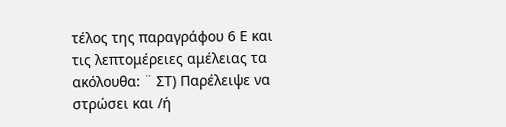τέλος της παραγράφου 6 Ε και τις λεπτομέρειες αμέλειας τα ακόλουθα: ¨ ΣΤ) Παρέλειψε να στρώσει και /ή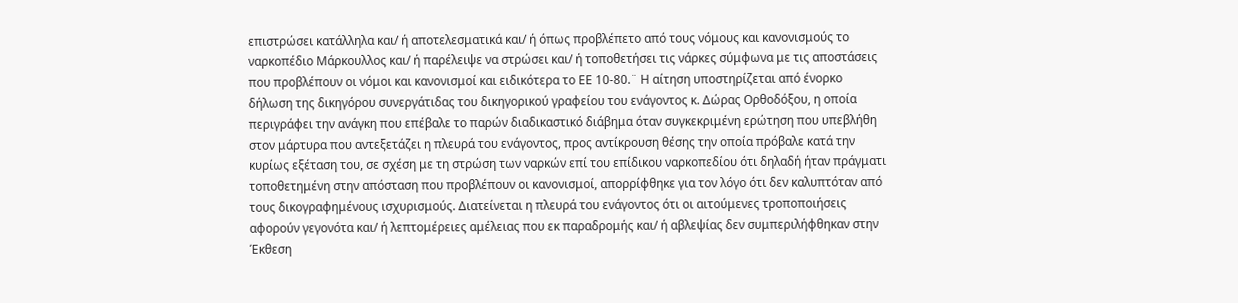επιστρώσει κατάλληλα και/ ή αποτελεσματικά και/ ή όπως προβλέπετο από τους νόμους και κανονισμούς το ναρκοπέδιο Μάρκουλλος και/ ή παρέλειψε να στρώσει και/ ή τοποθετήσει τις νάρκες σύμφωνα με τις αποστάσεις που προβλέπουν οι νόμοι και κανονισμοί και ειδικότερα το ΕΕ 10-80.¨ Η αίτηση υποστηρίζεται από ένορκο δήλωση της δικηγόρου συνεργάτιδας του δικηγορικού γραφείου του ενάγοντος κ. Δώρας Ορθοδόξου, η οποία περιγράφει την ανάγκη που επέβαλε το παρών διαδικαστικό διάβημα όταν συγκεκριμένη ερώτηση που υπεβλήθη στον μάρτυρα που αντεξετάζει η πλευρά του ενάγοντος, προς αντίκρουση θέσης την οποία πρόβαλε κατά την κυρίως εξέταση του, σε σχέση με τη στρώση των ναρκών επί του επίδικου ναρκοπεδίου ότι δηλαδή ήταν πράγματι τοποθετημένη στην απόσταση που προβλέπουν οι κανονισμοί, απορρίφθηκε για τον λόγο ότι δεν καλυπτόταν από τους δικογραφημένους ισχυρισμούς. Διατείνεται η πλευρά του ενάγοντος ότι οι αιτούμενες τροποποιήσεις αφορούν γεγονότα και/ ή λεπτομέρειες αμέλειας που εκ παραδρομής και/ ή αβλεψίας δεν συμπεριλήφθηκαν στην Έκθεση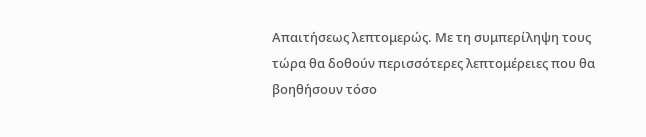Απαιτήσεως λεπτομερώς. Με τη συμπερίληψη τους τώρα θα δοθούν περισσότερες λεπτομέρειες που θα βοηθήσουν τόσο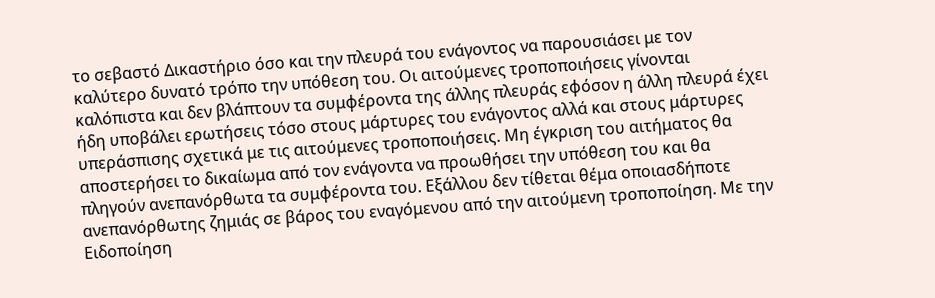το σεβαστό Δικαστήριο όσο και την πλευρά του ενάγοντος να παρουσιάσει με τον καλύτερο δυνατό τρόπο την υπόθεση του. Οι αιτούμενες τροποποιήσεις γίνονται καλόπιστα και δεν βλάπτουν τα συμφέροντα της άλλης πλευράς εφόσον η άλλη πλευρά έχει ήδη υποβάλει ερωτήσεις τόσο στους μάρτυρες του ενάγοντος αλλά και στους μάρτυρες υπεράσπισης σχετικά με τις αιτούμενες τροποποιήσεις. Μη έγκριση του αιτήματος θα αποστερήσει το δικαίωμα από τον ενάγοντα να προωθήσει την υπόθεση του και θα πληγούν ανεπανόρθωτα τα συμφέροντα του. Εξάλλου δεν τίθεται θέμα οποιασδήποτε ανεπανόρθωτης ζημιάς σε βάρος του εναγόμενου από την αιτούμενη τροποποίηση. Με την Ειδοποίηση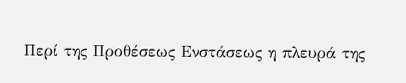Περί της Προθέσεως Ενστάσεως η πλευρά της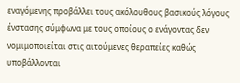εναγόμενης προβάλλει τους ακόλουθους βασικούς λόγους ένστασης σύμφωνα με τους οποίους ο ενάγοντας δεν νομιμοποιείται στις αιτούμενες θεραπείες καθώς υποβάλλονται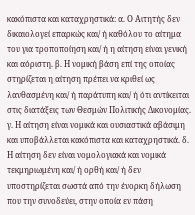κακόπιστα και καταχρηστικά: α. Ο Αιτητής δεν δικαιολογεί επαρκώς και/ ή καθόλου το αίτημα του για τροποποίηση και/ ή η αίτηση είναι γενική και αόριστη. β. Η νομική βάση επί της οποίας στηρίζεται η αίτηση πρέπει να κριθεί ως λανθασμένη και/ ή παράτυπη και/ ή ότι αντίκειται στις διατάξεις των Θεσμών Πολιτικής Δικονομίας. γ. Η αίτηση είναι νομικά και ουσιαστικά αβάσιμη και υποβάλλεται κακόπιστα και καταχρηστικά. δ. Η αίτηση δεν είναι νομολογιακά και νομικά τεκμηριωμένη και/ ή ορθή και/ ή δεν υποστηρίζεται σωστά από την ένορκη δήλωση που την συνοδεύει, στην οποία εν πάση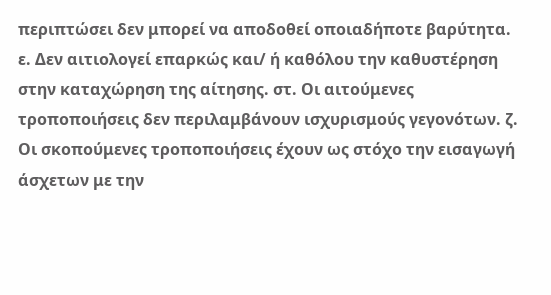περιπτώσει δεν μπορεί να αποδοθεί οποιαδήποτε βαρύτητα. ε. Δεν αιτιολογεί επαρκώς και/ ή καθόλου την καθυστέρηση στην καταχώρηση της αίτησης. στ. Οι αιτούμενες τροποποιήσεις δεν περιλαμβάνουν ισχυρισμούς γεγονότων. ζ. Οι σκοπούμενες τροποποιήσεις έχουν ως στόχο την εισαγωγή άσχετων με την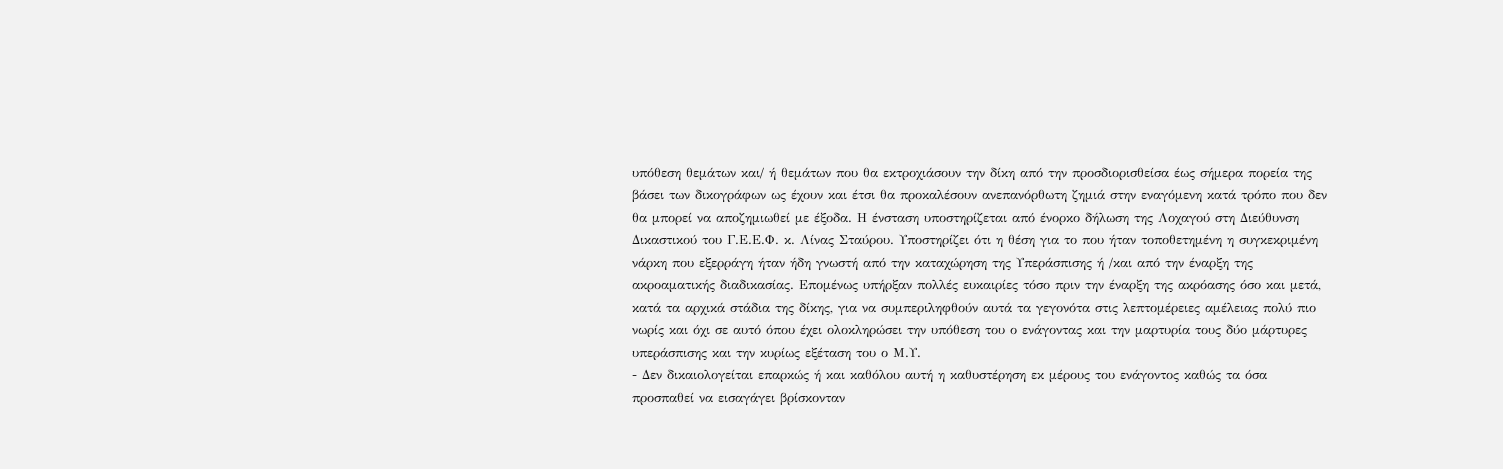υπόθεση θεμάτων και/ ή θεμάτων που θα εκτροχιάσουν την δίκη από την προσδιορισθείσα έως σήμερα πορεία της βάσει των δικογράφων ως έχουν και έτσι θα προκαλέσουν ανεπανόρθωτη ζημιά στην εναγόμενη κατά τρόπο που δεν θα μπορεί να αποζημιωθεί με έξοδα. Η ένσταση υποστηρίζεται από ένορκο δήλωση της Λοχαγού στη Διεύθυνση Δικαστικού του Γ.Ε.Ε.Φ. κ. Λίνας Σταύρου. Υποστηρίζει ότι η θέση για το που ήταν τοποθετημένη η συγκεκριμένη νάρκη που εξερράγη ήταν ήδη γνωστή από την καταχώρηση της Υπεράσπισης ή /και από την έναρξη της ακροαματικής διαδικασίας. Επομένως υπήρξαν πολλές ευκαιρίες τόσο πριν την έναρξη της ακρόασης όσο και μετά, κατά τα αρχικά στάδια της δίκης, για να συμπεριληφθούν αυτά τα γεγονότα στις λεπτομέρειες αμέλειας πολύ πιο νωρίς και όχι σε αυτό όπου έχει ολοκληρώσει την υπόθεση του ο ενάγοντας και την μαρτυρία τους δύο μάρτυρες υπεράσπισης και την κυρίως εξέταση του ο Μ.Υ.
- Δεν δικαιολογείται επαρκώς ή και καθόλου αυτή η καθυστέρηση εκ μέρους του ενάγοντος καθώς τα όσα προσπαθεί να εισαγάγει βρίσκονταν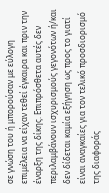σε γνώση του ή μπορούσαν με εύλογη επιμέλεια να είχαν τεθεί έγκαιρα και πριν την έναρξη της δίκης. Επιπρόσθετα αυτές δεν περιλαμβάνουν ισχυρισμούς γεγονότων ή/και δεν δίδεται καμία εξήγηση ως προς το γιατί είναι αναγκαίες για τον τελικό προσδιορισμό της διαφοράς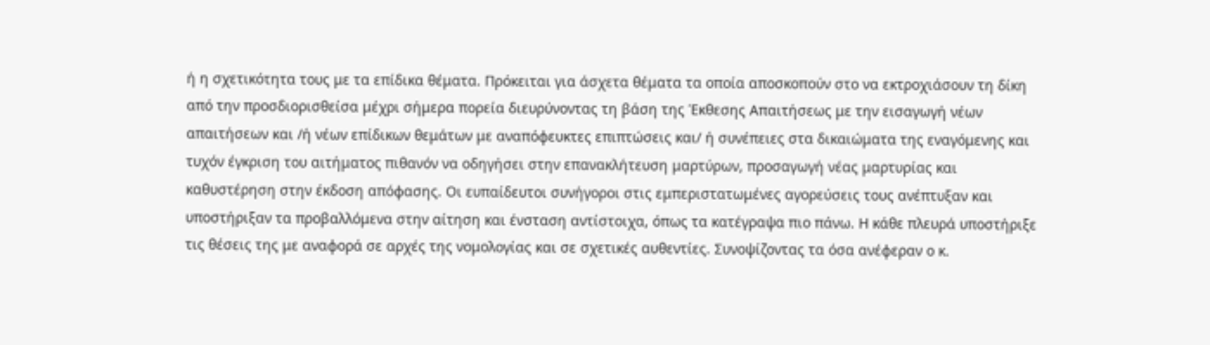ή η σχετικότητα τους με τα επίδικα θέματα. Πρόκειται για άσχετα θέματα τα οποία αποσκοπούν στο να εκτροχιάσουν τη δίκη από την προσδιορισθείσα μέχρι σήμερα πορεία διευρύνοντας τη βάση της Έκθεσης Απαιτήσεως με την εισαγωγή νέων απαιτήσεων και /ή νέων επίδικων θεμάτων με αναπόφευκτες επιπτώσεις και/ ή συνέπειες στα δικαιώματα της εναγόμενης και τυχόν έγκριση του αιτήματος πιθανόν να οδηγήσει στην επανακλήτευση μαρτύρων, προσαγωγή νέας μαρτυρίας και καθυστέρηση στην έκδοση απόφασης. Οι ευπαίδευτοι συνήγοροι στις εμπεριστατωμένες αγορεύσεις τους ανέπτυξαν και υποστήριξαν τα προβαλλόμενα στην αίτηση και ένσταση αντίστοιχα, όπως τα κατέγραψα πιο πάνω. Η κάθε πλευρά υποστήριξε τις θέσεις της με αναφορά σε αρχές της νομολογίας και σε σχετικές αυθεντίες. Συνοψίζοντας τα όσα ανέφεραν ο κ.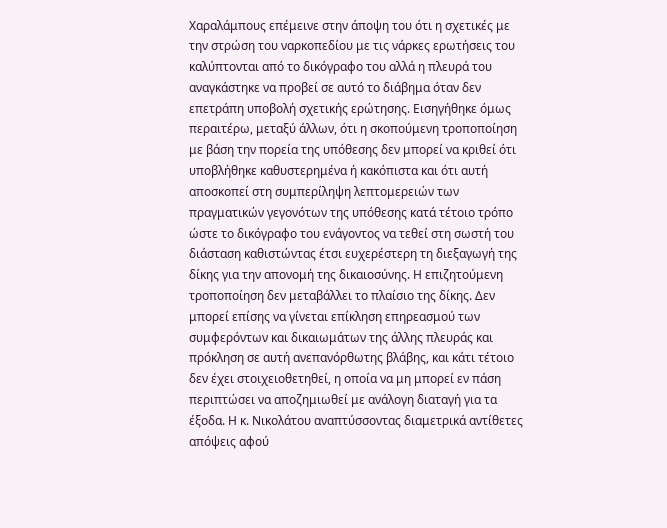Χαραλάμπους επέμεινε στην άποψη του ότι η σχετικές με την στρώση του ναρκοπεδίου με τις νάρκες ερωτήσεις του καλύπτονται από το δικόγραφο του αλλά η πλευρά του αναγκάστηκε να προβεί σε αυτό το διάβημα όταν δεν επετράπη υποβολή σχετικής ερώτησης. Εισηγήθηκε όμως περαιτέρω, μεταξύ άλλων, ότι η σκοπούμενη τροποποίηση με βάση την πορεία της υπόθεσης δεν μπορεί να κριθεί ότι υποβλήθηκε καθυστερημένα ή κακόπιστα και ότι αυτή αποσκοπεί στη συμπερίληψη λεπτομερειών των πραγματικών γεγονότων της υπόθεσης κατά τέτοιο τρόπο ώστε το δικόγραφο του ενάγοντος να τεθεί στη σωστή του διάσταση καθιστώντας έτσι ευχερέστερη τη διεξαγωγή της δίκης για την απονομή της δικαιοσύνης. Η επιζητούμενη τροποποίηση δεν μεταβάλλει το πλαίσιο της δίκης. Δεν μπορεί επίσης να γίνεται επίκληση επηρεασμού των συμφερόντων και δικαιωμάτων της άλλης πλευράς και πρόκληση σε αυτή ανεπανόρθωτης βλάβης, και κάτι τέτοιο δεν έχει στοιχειοθετηθεί, η οποία να μη μπορεί εν πάση περιπτώσει να αποζημιωθεί με ανάλογη διαταγή για τα έξοδα. Η κ. Νικολάτου αναπτύσσοντας διαμετρικά αντίθετες απόψεις αφού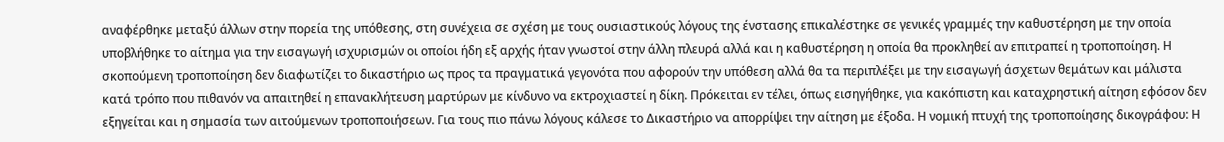αναφέρθηκε μεταξύ άλλων στην πορεία της υπόθεσης, στη συνέχεια σε σχέση με τους ουσιαστικούς λόγους της ένστασης επικαλέστηκε σε γενικές γραμμές την καθυστέρηση με την οποία υποβλήθηκε το αίτημα για την εισαγωγή ισχυρισμών οι οποίοι ήδη εξ αρχής ήταν γνωστοί στην άλλη πλευρά αλλά και η καθυστέρηση η οποία θα προκληθεί αν επιτραπεί η τροποποίηση. Η σκοπούμενη τροποποίηση δεν διαφωτίζει το δικαστήριο ως προς τα πραγματικά γεγονότα που αφορούν την υπόθεση αλλά θα τα περιπλέξει με την εισαγωγή άσχετων θεμάτων και μάλιστα κατά τρόπο που πιθανόν να απαιτηθεί η επανακλήτευση μαρτύρων με κίνδυνο να εκτροχιαστεί η δίκη. Πρόκειται εν τέλει, όπως εισηγήθηκε, για κακόπιστη και καταχρηστική αίτηση εφόσον δεν εξηγείται και η σημασία των αιτούμενων τροποποιήσεων. Για τους πιο πάνω λόγους κάλεσε το Δικαστήριο να απορρίψει την αίτηση με έξοδα. Η νομική πτυχή της τροποποίησης δικογράφου: Η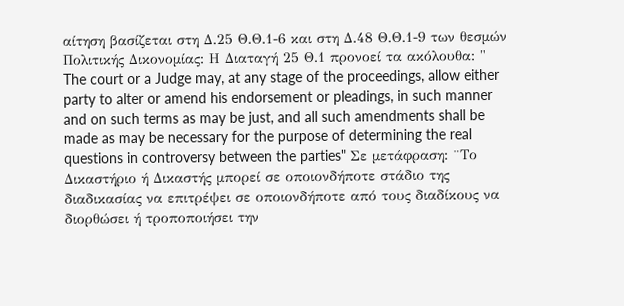αίτηση βασίζεται στη Δ.25 Θ.Θ.1-6 και στη Δ.48 Θ.Θ.1-9 των θεσμών Πολιτικής Δικονομίας: Η Διαταγή 25 Θ.1 προνοεί τα ακόλουθα: " The court or a Judge may, at any stage of the proceedings, allow either party to alter or amend his endorsement or pleadings, in such manner and on such terms as may be just, and all such amendments shall be made as may be necessary for the purpose of determining the real questions in controversy between the parties" Σε μετάφραση: ¨Το Δικαστήριο ή Δικαστής μπορεί σε οποιονδήποτε στάδιο της διαδικασίας να επιτρέψει σε οποιονδήποτε από τους διαδίκους να διορθώσει ή τροποποιήσει την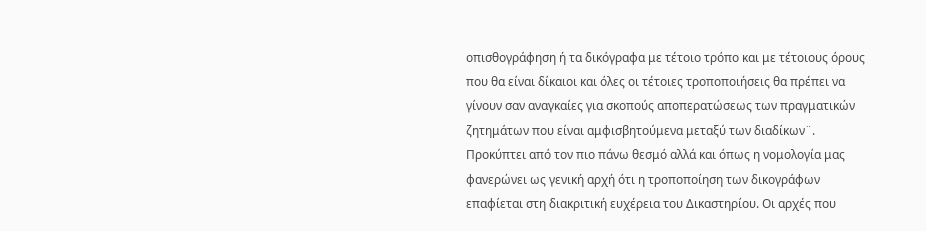οπισθογράφηση ή τα δικόγραφα με τέτοιο τρόπο και με τέτοιους όρους που θα είναι δίκαιοι και όλες οι τέτοιες τροποποιήσεις θα πρέπει να γίνουν σαν αναγκαίες για σκοπούς αποπερατώσεως των πραγματικών ζητημάτων που είναι αμφισβητούμενα μεταξύ των διαδίκων¨. Προκύπτει από τον πιο πάνω θεσμό αλλά και όπως η νομολογία μας φανερώνει ως γενική αρχή ότι η τροποποίηση των δικογράφων επαφίεται στη διακριτική ευχέρεια του Δικαστηρίου. Οι αρχές που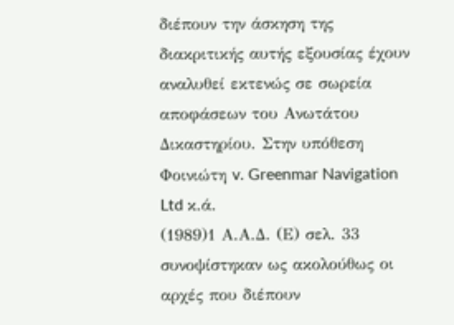διέπουν την άσκηση της διακριτικής αυτής εξουσίας έχουν αναλυθεί εκτενώς σε σωρεία αποφάσεων του Ανωτάτου Δικαστηρίου. Στην υπόθεση Φοινιώτη v. Greenmar Navigation Ltd κ.ά.
(1989)1 Α.Α.Δ. (Ε) σελ. 33 συνοψίστηκαν ως ακολούθως οι αρχές που διέπουν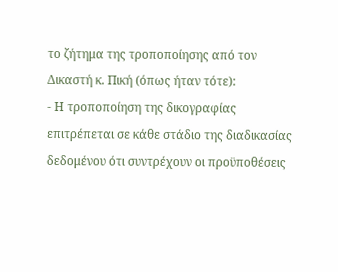το ζήτημα της τροποποίησης από τον Δικαστή κ. Πική (όπως ήταν τότε):
- Η τροποποίηση της δικογραφίας επιτρέπεται σε κάθε στάδιο της διαδικασίας δεδομένου ότι συντρέχουν οι προϋποθέσεις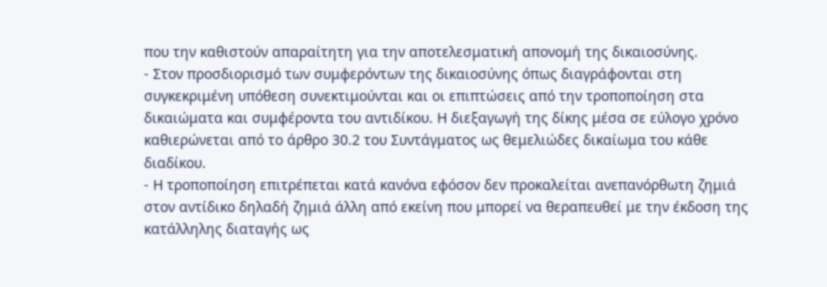που την καθιστούν απαραίτητη για την αποτελεσματική απονομή της δικαιοσύνης.
- Στον προσδιορισμό των συμφερόντων της δικαιοσύνης όπως διαγράφονται στη συγκεκριμένη υπόθεση συνεκτιμούνται και οι επιπτώσεις από την τροποποίηση στα δικαιώματα και συμφέροντα του αντιδίκου. Η διεξαγωγή της δίκης μέσα σε εύλογο χρόνο καθιερώνεται από το άρθρο 30.2 του Συντάγματος ως θεμελιώδες δικαίωμα του κάθε διαδίκου.
- Η τροποποίηση επιτρέπεται κατά κανόνα εφόσον δεν προκαλείται ανεπανόρθωτη ζημιά στον αντίδικο δηλαδή ζημιά άλλη από εκείνη που μπορεί να θεραπευθεί με την έκδοση της κατάλληλης διαταγής ως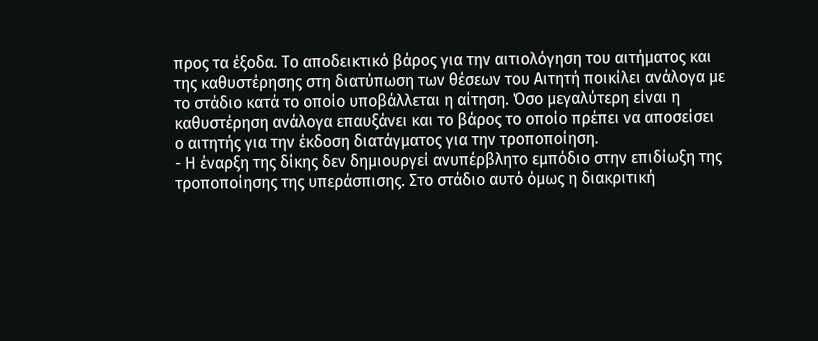προς τα έξοδα. Το αποδεικτικό βάρος για την αιτιολόγηση του αιτήματος και της καθυστέρησης στη διατύπωση των θέσεων του Αιτητή ποικίλει ανάλογα με το στάδιο κατά το οποίο υποβάλλεται η αίτηση. Όσο μεγαλύτερη είναι η καθυστέρηση ανάλογα επαυξάνει και το βάρος το οποίο πρέπει να αποσείσει ο αιτητής για την έκδοση διατάγματος για την τροποποίηση.
- Η έναρξη της δίκης δεν δημιουργεί ανυπέρβλητο εμπόδιο στην επιδίωξη της τροποποίησης της υπεράσπισης. Στο στάδιο αυτό όμως η διακριτική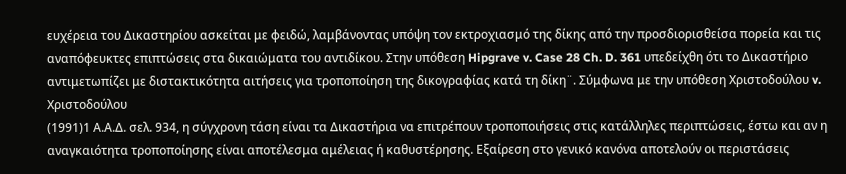ευχέρεια του Δικαστηρίου ασκείται με φειδώ, λαμβάνοντας υπόψη τον εκτροχιασμό της δίκης από την προσδιορισθείσα πορεία και τις αναπόφευκτες επιπτώσεις στα δικαιώματα του αντιδίκου. Στην υπόθεση Hipgrave v. Case 28 Ch. D. 361 υπεδείχθη ότι το Δικαστήριο αντιμετωπίζει με διστακτικότητα αιτήσεις για τροποποίηση της δικογραφίας κατά τη δίκη¨. Σύμφωνα με την υπόθεση Χριστοδούλoυ v. Χριστοδούλου
(1991)1 Α.Α.Δ. σελ. 934, η σύγχρονη τάση είναι τα Δικαστήρια να επιτρέπουν τροποποιήσεις στις κατάλληλες περιπτώσεις, έστω και αν η αναγκαιότητα τροποποίησης είναι αποτέλεσμα αμέλειας ή καθυστέρησης. Εξαίρεση στο γενικό κανόνα αποτελούν οι περιστάσεις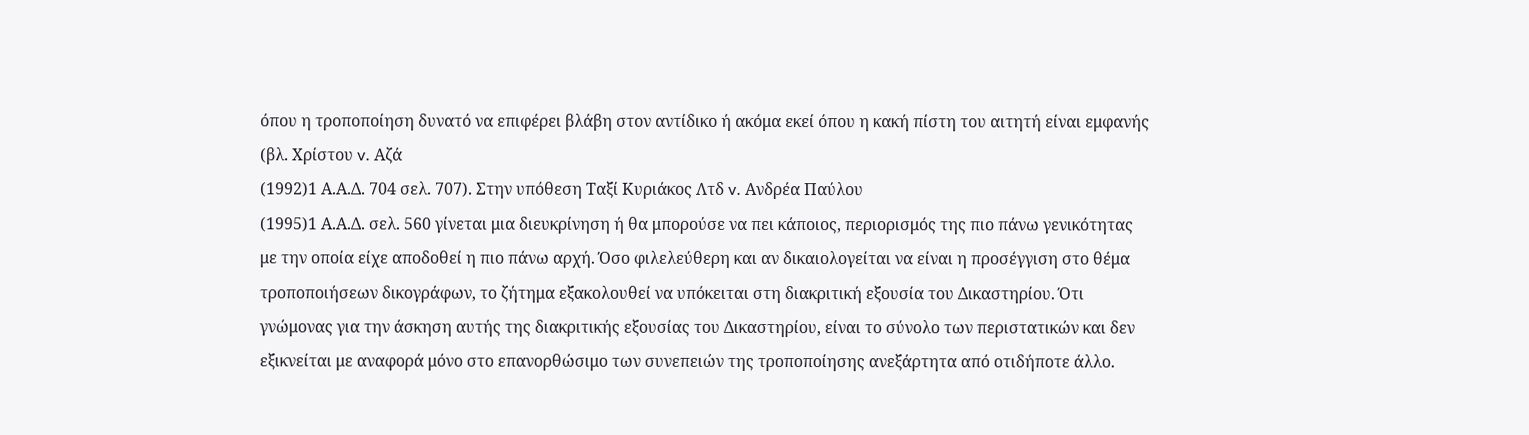όπου η τροποποίηση δυνατό να επιφέρει βλάβη στον αντίδικο ή ακόμα εκεί όπου η κακή πίστη του αιτητή είναι εμφανής (βλ. Χρίστου v. Αζά
(1992)1 Α.Α.Δ. 704 σελ. 707). Στην υπόθεση Ταξί Κυριάκος Λτδ v. Ανδρέα Παύλου
(1995)1 Α.Α.Δ. σελ. 560 γίνεται μια διευκρίνηση ή θα μπορούσε να πει κάποιος, περιορισμός της πιο πάνω γενικότητας με την οποία είχε αποδοθεί η πιο πάνω αρχή. Όσο φιλελεύθερη και αν δικαιολογείται να είναι η προσέγγιση στο θέμα τροποποιήσεων δικογράφων, το ζήτημα εξακολουθεί να υπόκειται στη διακριτική εξουσία του Δικαστηρίου. Ότι γνώμονας για την άσκηση αυτής της διακριτικής εξουσίας του Δικαστηρίου, είναι το σύνολο των περιστατικών και δεν εξικνείται με αναφορά μόνο στο επανορθώσιμο των συνεπειών της τροποποίησης ανεξάρτητα από οτιδήποτε άλλο.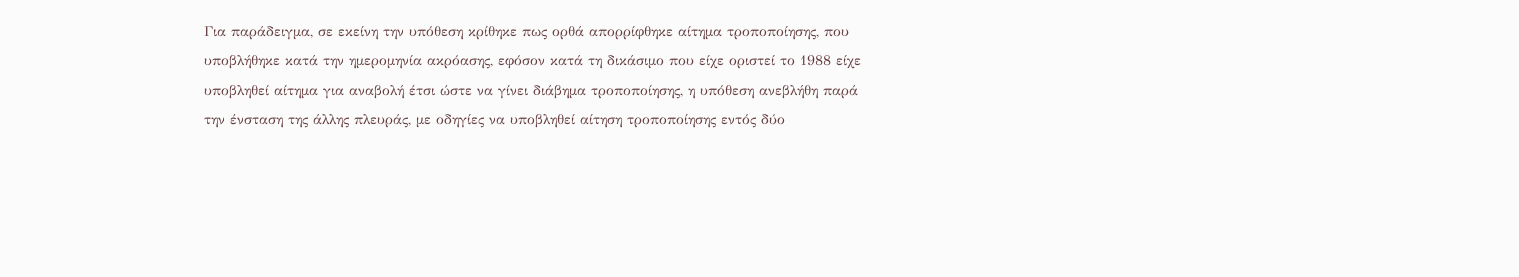Για παράδειγμα, σε εκείνη την υπόθεση κρίθηκε πως ορθά απορρίφθηκε αίτημα τροποποίησης, που υποβλήθηκε κατά την ημερομηνία ακρόασης, εφόσον κατά τη δικάσιμο που είχε οριστεί το 1988 είχε υποβληθεί αίτημα για αναβολή έτσι ώστε να γίνει διάβημα τροποποίησης, η υπόθεση ανεβλήθη παρά την ένσταση της άλλης πλευράς, με οδηγίες να υποβληθεί αίτηση τροποποίησης εντός δύο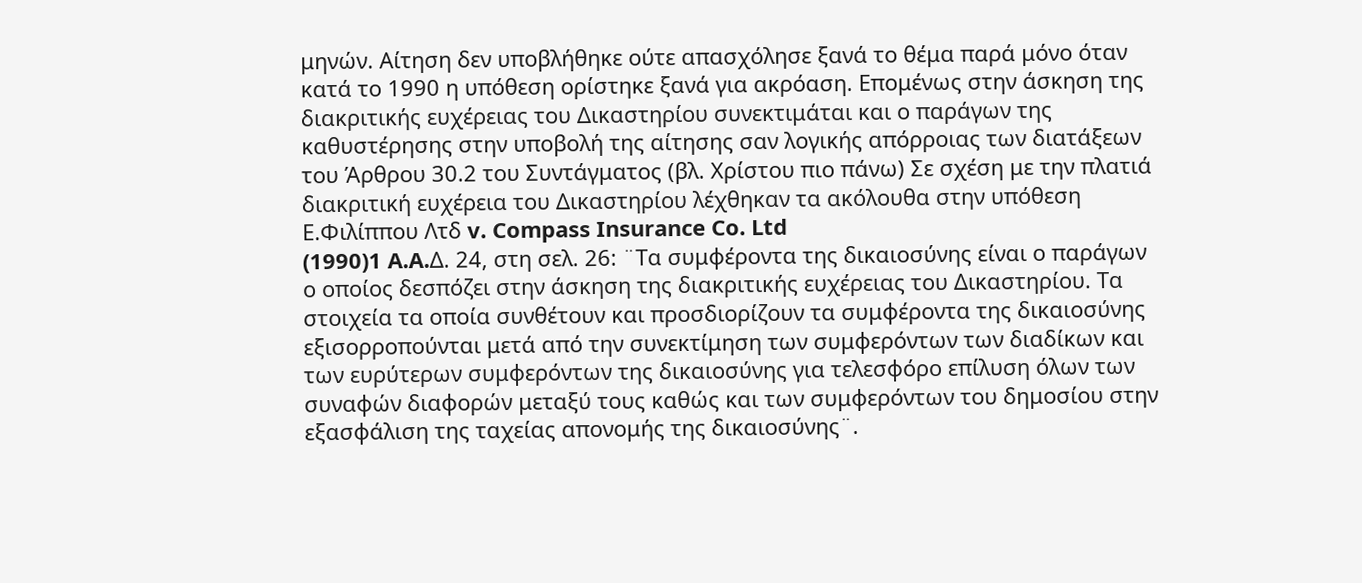μηνών. Αίτηση δεν υποβλήθηκε ούτε απασχόλησε ξανά το θέμα παρά μόνο όταν κατά το 1990 η υπόθεση ορίστηκε ξανά για ακρόαση. Επομένως στην άσκηση της διακριτικής ευχέρειας του Δικαστηρίου συνεκτιμάται και ο παράγων της καθυστέρησης στην υποβολή της αίτησης σαν λογικής απόρροιας των διατάξεων του Άρθρου 30.2 του Συντάγματος (βλ. Χρίστου πιο πάνω) Σε σχέση με την πλατιά διακριτική ευχέρεια του Δικαστηρίου λέχθηκαν τα ακόλουθα στην υπόθεση Ε.Φιλίππου Λτδ v. Compass Insurance Co. Ltd
(1990)1 A.A.Δ. 24, στη σελ. 26: ¨Τα συμφέροντα της δικαιοσύνης είναι ο παράγων ο οποίος δεσπόζει στην άσκηση της διακριτικής ευχέρειας του Δικαστηρίου. Τα στοιχεία τα οποία συνθέτουν και προσδιορίζουν τα συμφέροντα της δικαιοσύνης εξισορροπούνται μετά από την συνεκτίμηση των συμφερόντων των διαδίκων και των ευρύτερων συμφερόντων της δικαιοσύνης για τελεσφόρο επίλυση όλων των συναφών διαφορών μεταξύ τους καθώς και των συμφερόντων του δημοσίου στην εξασφάλιση της ταχείας απονομής της δικαιοσύνης¨.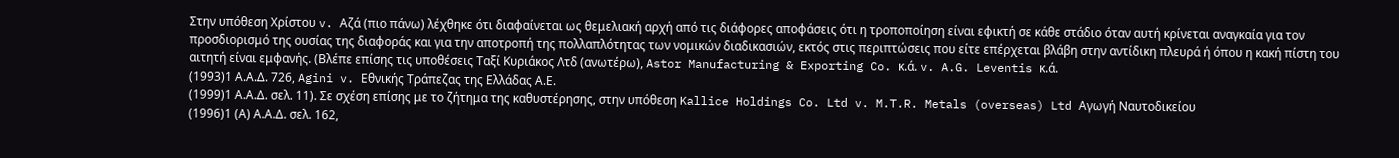Στην υπόθεση Χρίστου v. Αζά (πιο πάνω) λέχθηκε ότι διαφαίνεται ως θεμελιακή αρχή από τις διάφορες αποφάσεις ότι η τροποποίηση είναι εφικτή σε κάθε στάδιο όταν αυτή κρίνεται αναγκαία για τον προσδιορισμό της ουσίας της διαφοράς και για την αποτροπή της πολλαπλότητας των νομικών διαδικασιών, εκτός στις περιπτώσεις που είτε επέρχεται βλάβη στην αντίδικη πλευρά ή όπου η κακή πίστη του αιτητή είναι εμφανής. (Βλέπε επίσης τις υποθέσεις Ταξί Κυριάκος Λτδ (ανωτέρω), Astor Manufacturing & Exporting Co. κ.ά. v. A.G. Leventis κ.ά.
(1993)1 Α.Α.Δ. 726, Agini v. Εθνικής Τράπεζας της Ελλάδας Α.Ε.
(1999)1 Α.Α.Δ. σελ. 11). Σε σχέση επίσης με το ζήτημα της καθυστέρησης, στην υπόθεση Kallice Holdings Co. Ltd v. M.T.R. Metals (overseas) Ltd Αγωγή Ναυτοδικείου
(1996)1 (Α) Α.Α.Δ. σελ. 162,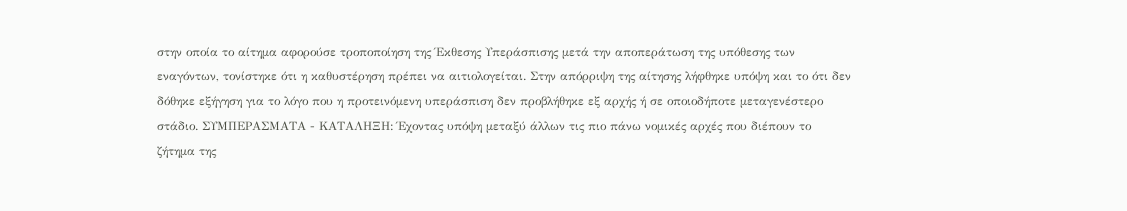στην οποία το αίτημα αφορούσε τροποποίηση της Έκθεσης Υπεράσπισης μετά την αποπεράτωση της υπόθεσης των εναγόντων, τονίστηκε ότι η καθυστέρηση πρέπει να αιτιολογείται. Στην απόρριψη της αίτησης λήφθηκε υπόψη και το ότι δεν δόθηκε εξήγηση για το λόγο που η προτεινόμενη υπεράσπιση δεν προβλήθηκε εξ αρχής ή σε οποιοδήποτε μεταγενέστερο στάδιο. ΣΥΜΠΕΡΑΣΜΑΤΑ - ΚΑΤΑΛΗΞΗ: Έχοντας υπόψη μεταξύ άλλων τις πιο πάνω νομικές αρχές που διέπουν το ζήτημα της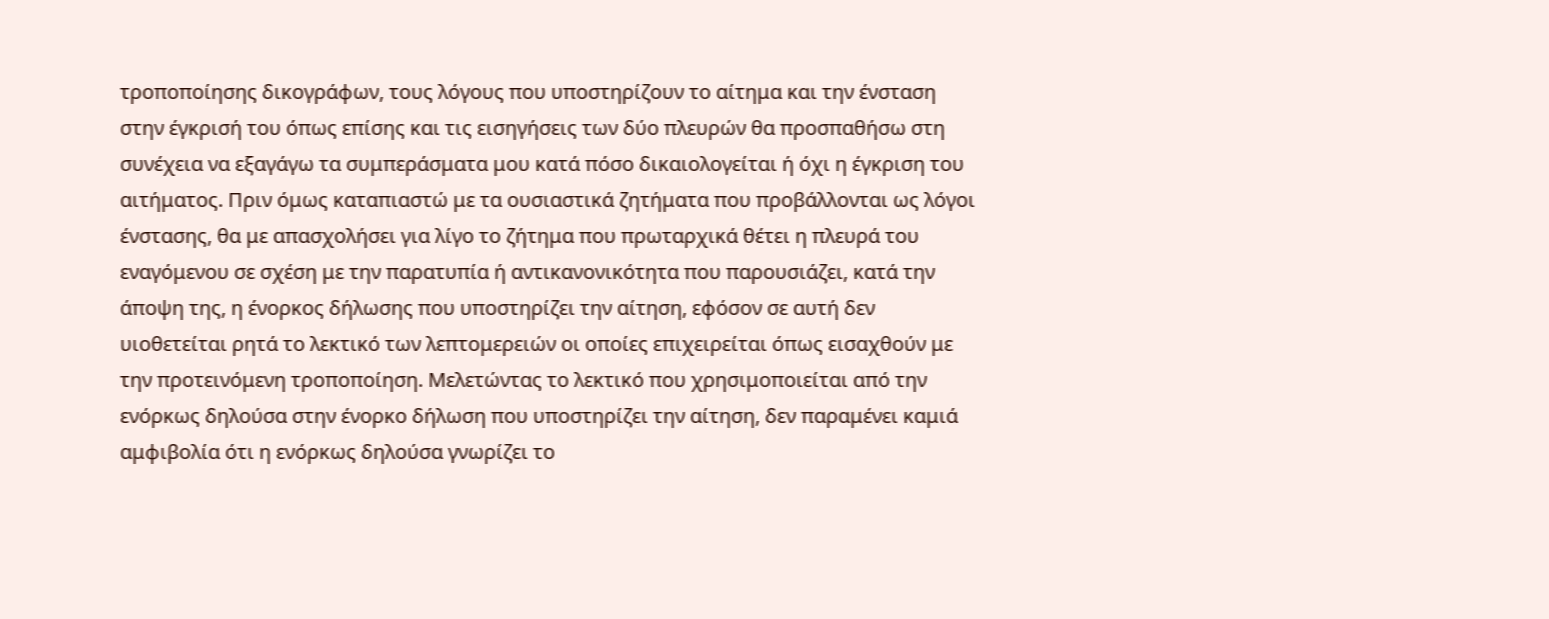τροποποίησης δικογράφων, τους λόγους που υποστηρίζουν το αίτημα και την ένσταση στην έγκρισή του όπως επίσης και τις εισηγήσεις των δύο πλευρών θα προσπαθήσω στη συνέχεια να εξαγάγω τα συμπεράσματα μου κατά πόσο δικαιολογείται ή όχι η έγκριση του αιτήματος. Πριν όμως καταπιαστώ με τα ουσιαστικά ζητήματα που προβάλλονται ως λόγοι ένστασης, θα με απασχολήσει για λίγο το ζήτημα που πρωταρχικά θέτει η πλευρά του εναγόμενου σε σχέση με την παρατυπία ή αντικανονικότητα που παρουσιάζει, κατά την άποψη της, η ένορκος δήλωσης που υποστηρίζει την αίτηση, εφόσον σε αυτή δεν υιοθετείται ρητά το λεκτικό των λεπτομερειών οι οποίες επιχειρείται όπως εισαχθούν με την προτεινόμενη τροποποίηση. Μελετώντας το λεκτικό που χρησιμοποιείται από την ενόρκως δηλούσα στην ένορκο δήλωση που υποστηρίζει την αίτηση, δεν παραμένει καμιά αμφιβολία ότι η ενόρκως δηλούσα γνωρίζει το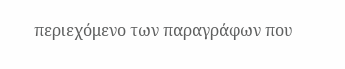περιεχόμενο των παραγράφων που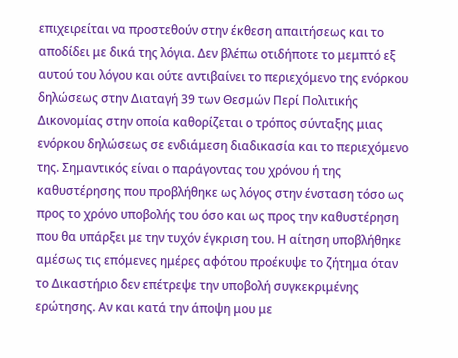επιχειρείται να προστεθούν στην έκθεση απαιτήσεως και το αποδίδει με δικά της λόγια. Δεν βλέπω οτιδήποτε το μεμπτό εξ αυτού του λόγου και ούτε αντιβαίνει το περιεχόμενο της ενόρκου δηλώσεως στην Διαταγή 39 των Θεσμών Περί Πολιτικής Δικονομίας στην οποία καθορίζεται ο τρόπος σύνταξης μιας ενόρκου δηλώσεως σε ενδιάμεση διαδικασία και το περιεχόμενο της. Σημαντικός είναι ο παράγοντας του χρόνου ή της καθυστέρησης που προβλήθηκε ως λόγος στην ένσταση τόσο ως προς το χρόνο υποβολής του όσο και ως προς την καθυστέρηση που θα υπάρξει με την τυχόν έγκριση του. Η αίτηση υποβλήθηκε αμέσως τις επόμενες ημέρες αφότου προέκυψε το ζήτημα όταν το Δικαστήριο δεν επέτρεψε την υποβολή συγκεκριμένης ερώτησης. Αν και κατά την άποψη μου με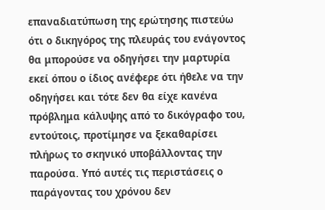επαναδιατύπωση της ερώτησης πιστεύω ότι ο δικηγόρος της πλευράς του ενάγοντος θα μπορούσε να οδηγήσει την μαρτυρία εκεί όπου ο ίδιος ανέφερε ότι ήθελε να την οδηγήσει και τότε δεν θα είχε κανένα πρόβλημα κάλυψης από το δικόγραφο του, εντούτοις, προτίμησε να ξεκαθαρίσει πλήρως το σκηνικό υποβάλλοντας την παρούσα. Υπό αυτές τις περιστάσεις ο παράγοντας του χρόνου δεν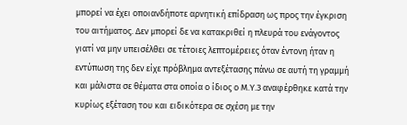μπορεί να έχει οποιανδήποτε αρνητική επίδραση ως προς την έγκριση του αιτήματος. Δεν μπορεί δε να κατακριθεί η πλευρά του ενάγοντος γιατί να μην υπεισέλθει σε τέτοιες λεπτομέρειες όταν έντονη ήταν η εντύπωση της δεν είχε πρόβλημα αντεξέτασης πάνω σε αυτή τη γραμμή και μάλιστα σε θέματα στα οποία ο ίδιος ο Μ.Υ.3 αναφέρθηκε κατά την κυρίως εξέταση του και ειδικότερα σε σχέση με την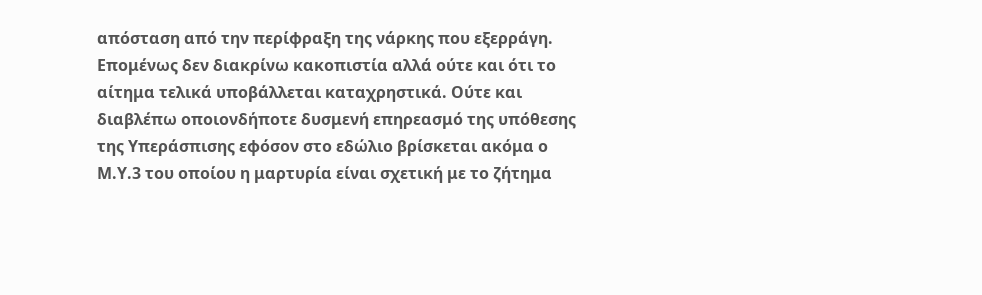απόσταση από την περίφραξη της νάρκης που εξερράγη. Επομένως δεν διακρίνω κακοπιστία αλλά ούτε και ότι το αίτημα τελικά υποβάλλεται καταχρηστικά. Ούτε και διαβλέπω οποιονδήποτε δυσμενή επηρεασμό της υπόθεσης της Υπεράσπισης εφόσον στο εδώλιο βρίσκεται ακόμα ο Μ.Υ.3 του οποίου η μαρτυρία είναι σχετική με το ζήτημα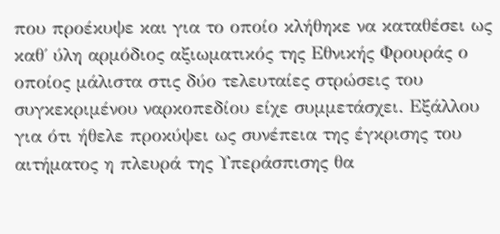που προέκυψε και για το οποίο κλήθηκε να καταθέσει ως καθ΄ ύλη αρμόδιος αξιωματικός της Εθνικής Φρουράς ο οποίος μάλιστα στις δύο τελευταίες στρώσεις του συγκεκριμένου ναρκοπεδίου είχε συμμετάσχει. Εξάλλου για ότι ήθελε προκύψει ως συνέπεια της έγκρισης του αιτήματος η πλευρά της Υπεράσπισης θα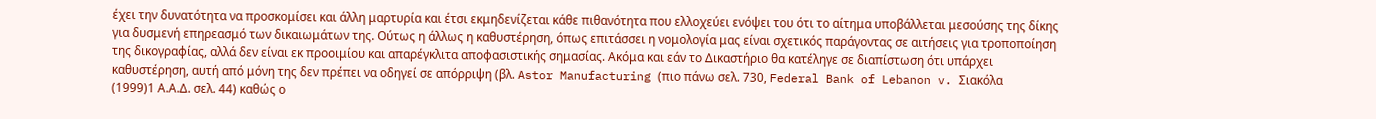έχει την δυνατότητα να προσκομίσει και άλλη μαρτυρία και έτσι εκμηδενίζεται κάθε πιθανότητα που ελλοχεύει ενόψει του ότι το αίτημα υποβάλλεται μεσούσης της δίκης για δυσμενή επηρεασμό των δικαιωμάτων της. Ούτως η άλλως η καθυστέρηση, όπως επιτάσσει η νομολογία μας είναι σχετικός παράγοντας σε αιτήσεις για τροποποίηση της δικογραφίας, αλλά δεν είναι εκ προοιμίου και απαρέγκλιτα αποφασιστικής σημασίας. Ακόμα και εάν το Δικαστήριο θα κατέληγε σε διαπίστωση ότι υπάρχει καθυστέρηση, αυτή από μόνη της δεν πρέπει να οδηγεί σε απόρριψη (βλ. Astor Manufacturing (πιο πάνω σελ. 730, Federal Bank of Lebanon v. Σιακόλα
(1999)1 Α.Α.Δ. σελ. 44) καθώς ο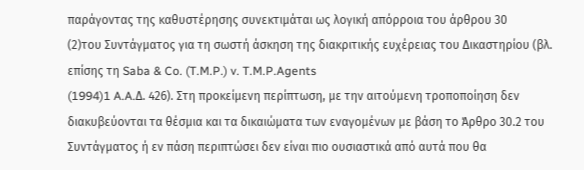παράγοντας της καθυστέρησης συνεκτιμάται ως λογική απόρροια του άρθρου 30
(2)του Συντάγματος για τη σωστή άσκηση της διακριτικής ευχέρειας του Δικαστηρίου (βλ. επίσης τη Saba & Co. (T.M.P.) v. T.M.P.Agents
(1994)1 A.A.Δ. 426). Στη προκείμενη περίπτωση, με την αιτούμενη τροποποίηση δεν διακυβεύονται τα θέσμια και τα δικαιώματα των εναγομένων με βάση το Άρθρο 30.2 του Συντάγματος ή εν πάση περιπτώσει δεν είναι πιο ουσιαστικά από αυτά που θα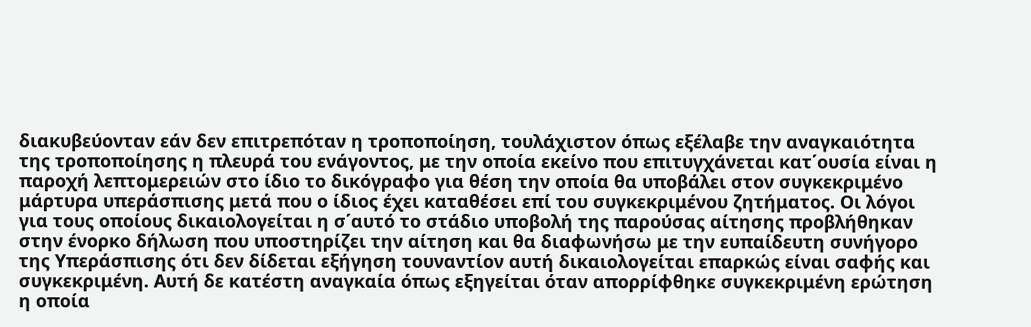διακυβεύονταν εάν δεν επιτρεπόταν η τροποποίηση, τουλάχιστον όπως εξέλαβε την αναγκαιότητα της τροποποίησης η πλευρά του ενάγοντος, με την οποία εκείνο που επιτυγχάνεται κατ΄ουσία είναι η παροχή λεπτομερειών στο ίδιο το δικόγραφο για θέση την οποία θα υποβάλει στον συγκεκριμένο μάρτυρα υπεράσπισης μετά που ο ίδιος έχει καταθέσει επί του συγκεκριμένου ζητήματος. Οι λόγοι για τους οποίους δικαιολογείται η σ΄αυτό το στάδιο υποβολή της παρούσας αίτησης προβλήθηκαν στην ένορκο δήλωση που υποστηρίζει την αίτηση και θα διαφωνήσω με την ευπαίδευτη συνήγορο της Υπεράσπισης ότι δεν δίδεται εξήγηση τουναντίον αυτή δικαιολογείται επαρκώς είναι σαφής και συγκεκριμένη. Αυτή δε κατέστη αναγκαία όπως εξηγείται όταν απορρίφθηκε συγκεκριμένη ερώτηση η οποία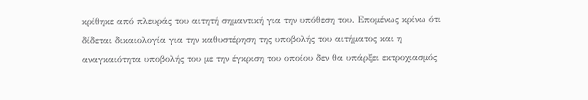κρίθηκε από πλευράς του αιτητή σημαντική για την υπόθεση του. Επομένως κρίνω ότι δίδεται δικαιολογία για την καθυστέρηση της υποβολής του αιτήματος και η αναγκαιότητα υποβολής του με την έγκριση του οποίου δεν θα υπάρξει εκτροχιασμός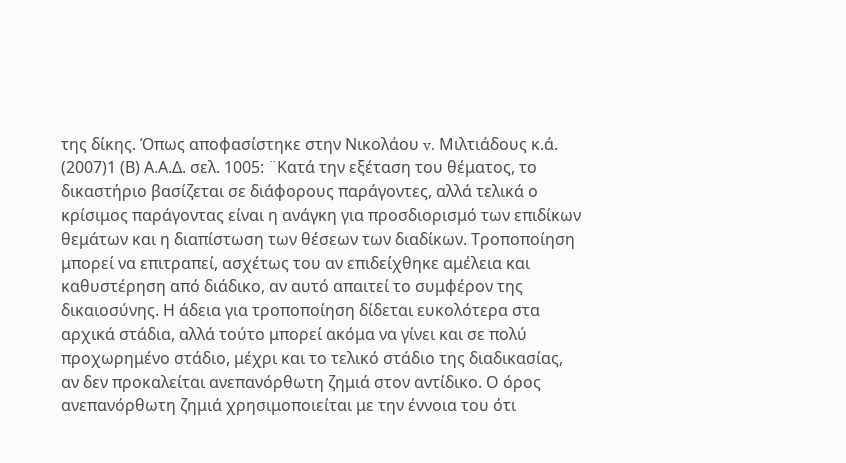της δίκης. Όπως αποφασίστηκε στην Νικολάου v. Μιλτιάδους κ.ά.
(2007)1 (Β) Α.Α.Δ. σελ. 1005: ¨Κατά την εξέταση του θέματος, το δικαστήριο βασίζεται σε διάφορους παράγοντες, αλλά τελικά ο κρίσιμος παράγοντας είναι η ανάγκη για προσδιορισμό των επιδίκων θεμάτων και η διαπίστωση των θέσεων των διαδίκων. Τροποποίηση μπορεί να επιτραπεί, ασχέτως του αν επιδείχθηκε αμέλεια και καθυστέρηση από διάδικο, αν αυτό απαιτεί το συμφέρον της δικαιοσύνης. Η άδεια για τροποποίηση δίδεται ευκολότερα στα αρχικά στάδια, αλλά τούτο μπορεί ακόμα να γίνει και σε πολύ προχωρημένο στάδιο, μέχρι και το τελικό στάδιο της διαδικασίας, αν δεν προκαλείται ανεπανόρθωτη ζημιά στον αντίδικο. Ο όρος ανεπανόρθωτη ζημιά χρησιμοποιείται με την έννοια του ότι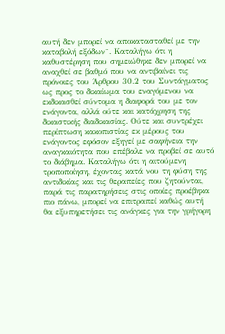αυτή δεν μπορεί να αποκατασταθεί με την καταβολή εξόδων¨. Καταλήγω ότι η καθυστέρηση που σημειώθηκε δεν μπορεί να αναχθεί σε βαθμό που να αντιβαίνει τις πρόνοιες του Άρθρου 30.2 του Συντάγματος ως προς το δικαίωμα του εναγόμενου να εκδικασθεί σύντομα η διαφορά του με τον ενάγοντα, αλλά ούτε και κατάχρηση της δικαστικής διαδικασίας. Ούτε και συντρέχει περίπτωση κακοπιστίας εκ μέρους του ενάγοντος εφόσον εξηγεί με σαφήνεια την αναγκαιότητα που επέβαλε να προβεί σε αυτό το διάβημα. Καταλήγω ότι η αιτούμενη τροποποίηση, έχοντας κατά νου τη φύση της αντιδικίας και τις θεραπείες που ζητούνται, παρά τις παρατηρήσεις στις οποίες προέβηκα πιο πάνω, μπορεί να επιτραπεί καθώς αυτή θα εξυπηρετήσει τις ανάγκες για την γρήγορη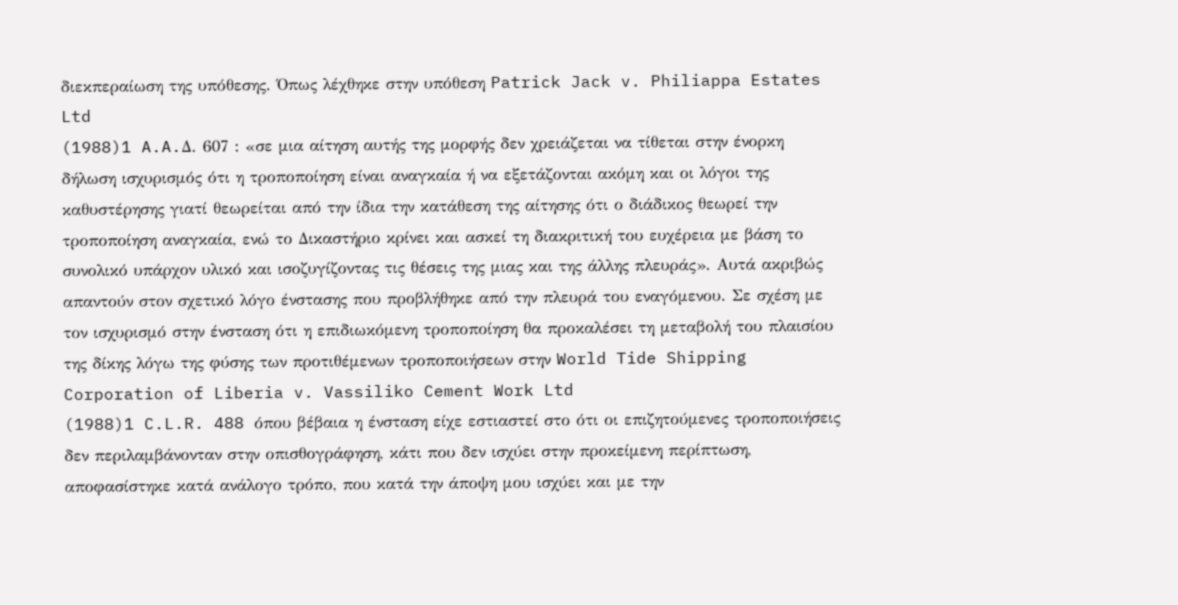διεκπεραίωση της υπόθεσης. Όπως λέχθηκε στην υπόθεση Patrick Jack v. Philiappa Estates Ltd
(1988)1 A.A.Δ. 607 : «σε μια αίτηση αυτής της μορφής δεν χρειάζεται να τίθεται στην ένορκη δήλωση ισχυρισμός ότι η τροποποίηση είναι αναγκαία ή να εξετάζονται ακόμη και οι λόγοι της καθυστέρησης γιατί θεωρείται από την ίδια την κατάθεση της αίτησης ότι ο διάδικος θεωρεί την τροποποίηση αναγκαία, ενώ το Δικαστήριο κρίνει και ασκεί τη διακριτική του ευχέρεια με βάση το συνολικό υπάρχον υλικό και ισοζυγίζοντας τις θέσεις της μιας και της άλλης πλευράς». Αυτά ακριβώς απαντούν στον σχετικό λόγο ένστασης που προβλήθηκε από την πλευρά του εναγόμενου. Σε σχέση με τον ισχυρισμό στην ένσταση ότι η επιδιωκόμενη τροποποίηση θα προκαλέσει τη μεταβολή του πλαισίου της δίκης λόγω της φύσης των προτιθέμενων τροποποιήσεων στην World Tide Shipping Corporation of Liberia v. Vassiliko Cement Work Ltd
(1988)1 C.L.R. 488 όπου βέβαια η ένσταση είχε εστιαστεί στο ότι οι επιζητούμενες τροποποιήσεις δεν περιλαμβάνονταν στην οπισθογράφηση, κάτι που δεν ισχύει στην προκείμενη περίπτωση, αποφασίστηκε κατά ανάλογο τρόπο, που κατά την άποψη μου ισχύει και με την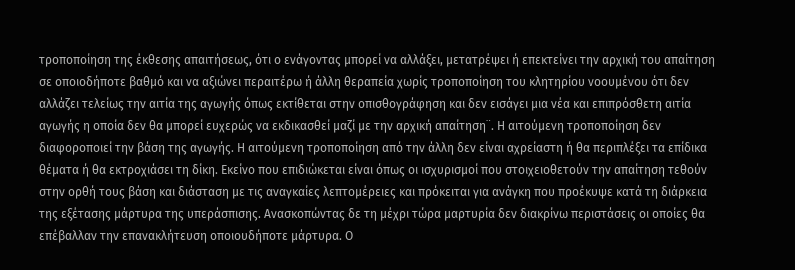τροποποίηση της έκθεσης απαιτήσεως, ότι ο ενάγοντας μπορεί να αλλάξει, μετατρέψει ή επεκτείνει την αρχική του απαίτηση σε οποιοδήποτε βαθμό και να αξιώνει περαιτέρω ή άλλη θεραπεία χωρίς τροποποίηση του κλητηρίου νοουμένου ότι δεν αλλάζει τελείως την αιτία της αγωγής όπως εκτίθεται στην οπισθογράφηση και δεν εισάγει μια νέα και επιπρόσθετη αιτία αγωγής η οποία δεν θα μπορεί ευχερώς να εκδικασθεί μαζί με την αρχική απαίτηση¨. Η αιτούμενη τροποποίηση δεν διαφοροποιεί την βάση της αγωγής. Η αιτούμενη τροποποίηση από την άλλη δεν είναι αχρείαστη ή θα περιπλέξει τα επίδικα θέματα ή θα εκτροχιάσει τη δίκη. Εκείνο που επιδιώκεται είναι όπως οι ισχυρισμοί που στοιχειοθετούν την απαίτηση τεθούν στην ορθή τους βάση και διάσταση με τις αναγκαίες λεπτομέρειες και πρόκειται για ανάγκη που προέκυψε κατά τη διάρκεια της εξέτασης μάρτυρα της υπεράσπισης. Ανασκοπώντας δε τη μέχρι τώρα μαρτυρία δεν διακρίνω περιστάσεις οι οποίες θα επέβαλλαν την επανακλήτευση οποιουδήποτε μάρτυρα. Ο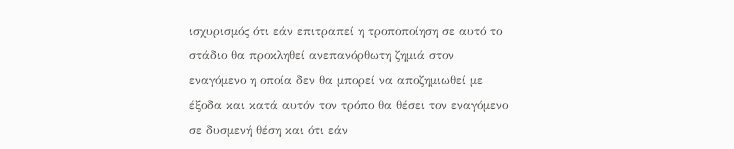ισχυρισμός ότι εάν επιτραπεί η τροποποίηση σε αυτό το στάδιο θα προκληθεί ανεπανόρθωτη ζημιά στον εναγόμενο η οποία δεν θα μπορεί να αποζημιωθεί με έξοδα και κατά αυτόν τον τρόπο θα θέσει τον εναγόμενο σε δυσμενή θέση και ότι εάν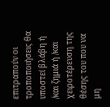επιτραπούν οι τροποποιήσεις θα υποστεί βλάβη ή /και ζημιά ή /και χειροτέρευση της θέσης του που να μη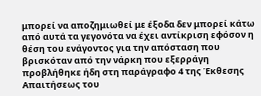μπορεί να αποζημιωθεί με έξοδα δεν μπορεί κάτω από αυτά τα γεγονότα να έχει αντίκριση εφόσον η θέση του ενάγοντος για την απόσταση που βρισκόταν από την νάρκη που εξερράγη προβλήθηκε ήδη στη παράγραφο 4 της Έκθεσης Απαιτήσεως του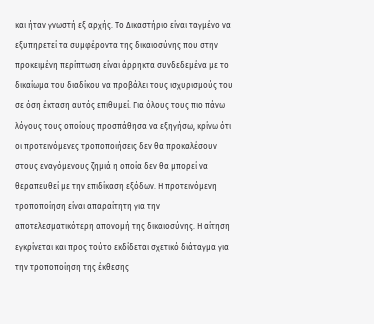και ήταν γνωστή εξ αρχής. Το Δικαστήριο είναι ταγμένο να εξυπηρετεί τα συμφέροντα της δικαιοσύνης που στην προκειμένη περίπτωση είναι άρρηκτα συνδεδεμένα με το δικαίωμα του διαδίκου να προβάλει τους ισχυρισμούς του σε όση έκταση αυτός επιθυμεί. Για όλους τους πιο πάνω λόγους τους οποίους προσπάθησα να εξηγήσω, κρίνω ότι οι προτεινόμενες τροποποιήσεις δεν θα προκαλέσουν στους εναγόμενους ζημιά η οποία δεν θα μπορεί να θεραπευθεί με την επιδίκαση εξόδων. Η προτεινόμενη τροποποίηση είναι απαραίτητη για την αποτελεσματικότερη απονομή της δικαιοσύνης. Η αίτηση εγκρίνεται και προς τούτο εκδίδεται σχετικό διάταγμα για την τροποποίηση της έκθεσης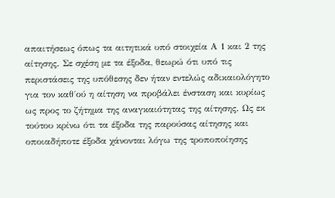απαιτήσεως όπως τα αιτητικά υπό στοιχεία Α 1 και 2 της αίτησης. Σε σχέση με τα έξοδα, θεωρώ ότι υπό τις περιστάσεις της υπόθεσης δεν ήταν εντελώς αδικαιολόγητο για τον καθ΄ού η αίτηση να προβάλει ένσταση και κυρίως ως προς το ζήτημα της αναγκαιότητας της αίτησης. Ως εκ τούτου κρίνω ότι τα έξοδα της παρούσας αίτησης και οποιαδήποτε έξοδα χάνονται λόγω της τροποποίησης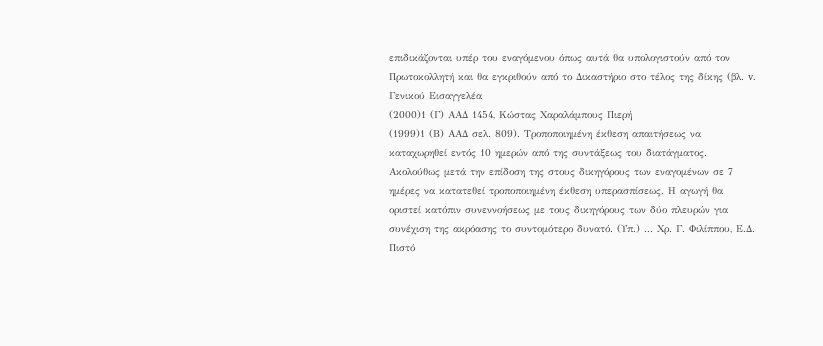επιδικάζονται υπέρ του εναγόμενου όπως αυτά θα υπολογιστούν από τον Πρωτοκολλητή και θα εγκριθούν από το Δικαστήριο στο τέλος της δίκης (βλ. v. Γενικού Εισαγγελέα
(2000)1 (Γ) ΑΑΔ 1454, Κώστας Χαραλάμπους Πιερή
(1999)1 (Β) ΑΑΔ σελ. 809). Τροποποιημένη έκθεση απαιτήσεως να καταχωρηθεί εντός 10 ημερών από της συντάξεως του διατάγματος. Ακολούθως μετά την επίδοση της στους δικηγόρους των εναγομένων σε 7 ημέρες να κατατεθεί τροποποιημένη έκθεση υπερασπίσεως. Η αγωγή θα οριστεί κατόπιν συνεννοήσεως με τους δικηγόρους των δύο πλευρών για συνέχιση της ακρόασης το συντομότερο δυνατό. (Υπ.) ... Χρ. Γ. Φιλίππου, Ε.Δ. Πιστό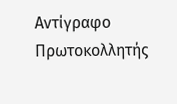Αντίγραφο Πρωτοκολλητής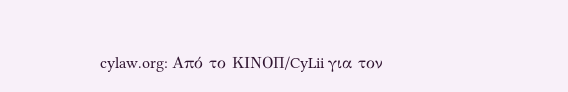cylaw.org: Από το ΚΙΝOΠ/CyLii για τον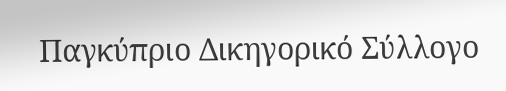Παγκύπριο Δικηγορικό Σύλλογο